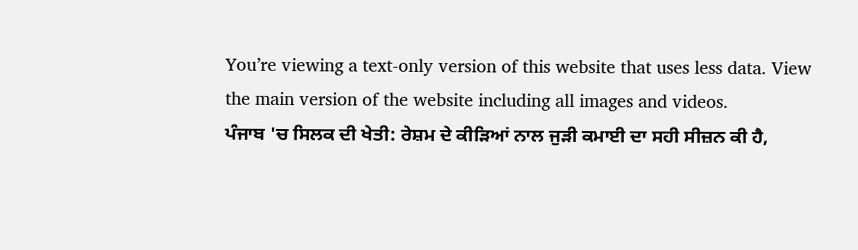You’re viewing a text-only version of this website that uses less data. View the main version of the website including all images and videos.
ਪੰਜਾਬ 'ਚ ਸਿਲਕ ਦੀ ਖੇਤੀ: ਰੇਸ਼ਮ ਦੇ ਕੀੜਿਆਂ ਨਾਲ ਜੁੜੀ ਕਮਾਈ ਦਾ ਸਹੀ ਸੀਜ਼ਨ ਕੀ ਹੈ,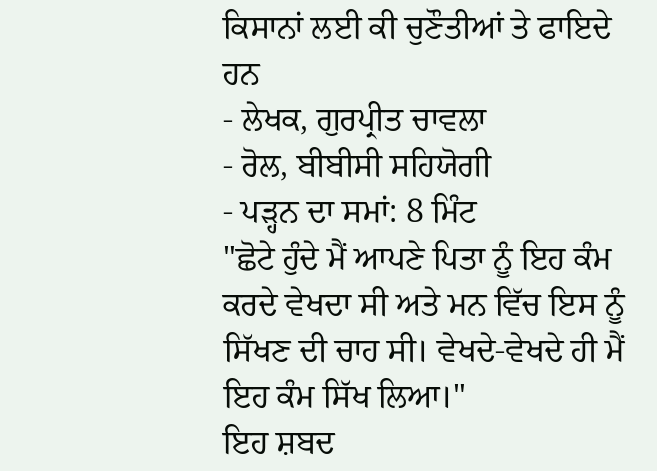ਕਿਸਾਨਾਂ ਲਈ ਕੀ ਚੁਣੌਤੀਆਂ ਤੇ ਫਾਇਦੇ ਹਨ
- ਲੇਖਕ, ਗੁਰਪ੍ਰੀਤ ਚਾਵਲਾ
- ਰੋਲ, ਬੀਬੀਸੀ ਸਹਿਯੋਗੀ
- ਪੜ੍ਹਨ ਦਾ ਸਮਾਂ: 8 ਮਿੰਟ
"ਛੋਟੇ ਹੁੰਦੇ ਮੈਂ ਆਪਣੇ ਪਿਤਾ ਨੂੰ ਇਹ ਕੰਮ ਕਰਦੇ ਵੇਖਦਾ ਸੀ ਅਤੇ ਮਨ ਵਿੱਚ ਇਸ ਨੂੰ ਸਿੱਖਣ ਦੀ ਚਾਹ ਸੀ। ਵੇਖਦੇ-ਵੇਖਦੇ ਹੀ ਮੈਂ ਇਹ ਕੰਮ ਸਿੱਖ ਲਿਆ।"
ਇਹ ਸ਼ਬਦ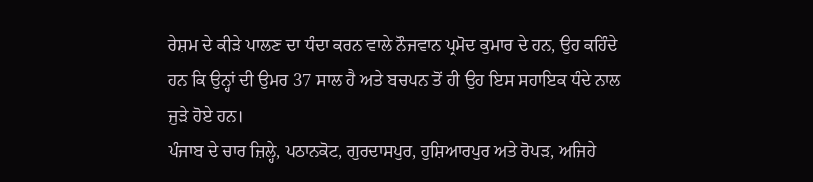ਰੇਸ਼ਮ ਦੇ ਕੀੜੇ ਪਾਲਣ ਦਾ ਧੰਦਾ ਕਰਨ ਵਾਲੇ ਨੌਜਵਾਨ ਪ੍ਰਮੋਦ ਕੁਮਾਰ ਦੇ ਹਨ, ਉਹ ਕਹਿੰਦੇ ਹਨ ਕਿ ਉਨ੍ਹਾਂ ਦੀ ਉਮਰ 37 ਸਾਲ ਹੈ ਅਤੇ ਬਚਪਨ ਤੋਂ ਹੀ ਉਹ ਇਸ ਸਹਾਇਕ ਧੰਦੇ ਨਾਲ ਜੁੜੇ ਹੋਏ ਹਨ।
ਪੰਜਾਬ ਦੇ ਚਾਰ ਜ਼ਿਲ੍ਹੇ, ਪਠਾਨਕੋਟ, ਗੁਰਦਾਸਪੁਰ, ਹੁਸ਼ਿਆਰਪੁਰ ਅਤੇ ਰੋਪੜ, ਅਜਿਹੇ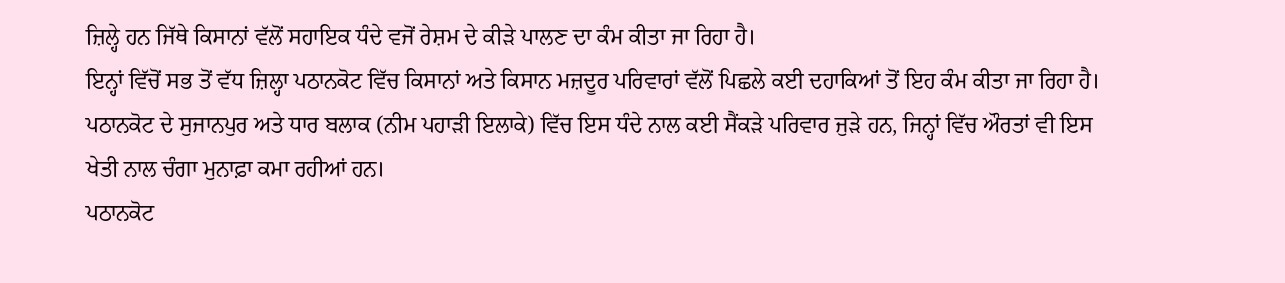ਜ਼ਿਲ੍ਹੇ ਹਨ ਜਿੱਥੇ ਕਿਸਾਨਾਂ ਵੱਲੋਂ ਸਹਾਇਕ ਧੰਦੇ ਵਜੋਂ ਰੇਸ਼ਮ ਦੇ ਕੀੜੇ ਪਾਲਣ ਦਾ ਕੰਮ ਕੀਤਾ ਜਾ ਰਿਹਾ ਹੈ।
ਇਨ੍ਹਾਂ ਵਿੱਚੋਂ ਸਭ ਤੋਂ ਵੱਧ ਜ਼ਿਲ੍ਹਾ ਪਠਾਨਕੋਟ ਵਿੱਚ ਕਿਸਾਨਾਂ ਅਤੇ ਕਿਸਾਨ ਮਜ਼ਦੂਰ ਪਰਿਵਾਰਾਂ ਵੱਲੋਂ ਪਿਛਲੇ ਕਈ ਦਹਾਕਿਆਂ ਤੋਂ ਇਹ ਕੰਮ ਕੀਤਾ ਜਾ ਰਿਹਾ ਹੈ।
ਪਠਾਨਕੋਟ ਦੇ ਸੁਜਾਨਪੁਰ ਅਤੇ ਧਾਰ ਬਲਾਕ (ਨੀਮ ਪਹਾੜੀ ਇਲਾਕੇ) ਵਿੱਚ ਇਸ ਧੰਦੇ ਨਾਲ ਕਈ ਸੈਂਕੜੇ ਪਰਿਵਾਰ ਜੁੜੇ ਹਨ, ਜਿਨ੍ਹਾਂ ਵਿੱਚ ਔਰਤਾਂ ਵੀ ਇਸ ਖੇਤੀ ਨਾਲ ਚੰਗਾ ਮੁਨਾਫ਼ਾ ਕਮਾ ਰਹੀਆਂ ਹਨ।
ਪਠਾਨਕੋਟ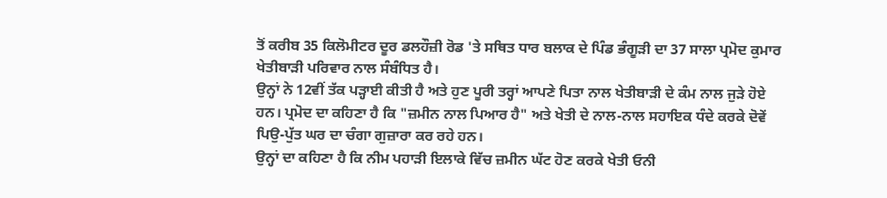ਤੋਂ ਕਰੀਬ 35 ਕਿਲੋਮੀਟਰ ਦੂਰ ਡਲਹੌਜ਼ੀ ਰੋਡ 'ਤੇ ਸਥਿਤ ਧਾਰ ਬਲਾਕ ਦੇ ਪਿੰਡ ਭੰਗੂੜੀ ਦਾ 37 ਸਾਲਾ ਪ੍ਰਮੋਦ ਕੁਮਾਰ ਖੇਤੀਬਾੜੀ ਪਰਿਵਾਰ ਨਾਲ ਸੰਬੰਧਿਤ ਹੈ।
ਉਨ੍ਹਾਂ ਨੇ 12ਵੀਂ ਤੱਕ ਪੜ੍ਹਾਈ ਕੀਤੀ ਹੈ ਅਤੇ ਹੁਣ ਪੂਰੀ ਤਰ੍ਹਾਂ ਆਪਣੇ ਪਿਤਾ ਨਾਲ ਖੇਤੀਬਾੜੀ ਦੇ ਕੰਮ ਨਾਲ ਜੁੜੇ ਹੋਏ ਹਨ। ਪ੍ਰਮੋਦ ਦਾ ਕਹਿਣਾ ਹੈ ਕਿ "ਜ਼ਮੀਨ ਨਾਲ ਪਿਆਰ ਹੈ" ਅਤੇ ਖੇਤੀ ਦੇ ਨਾਲ-ਨਾਲ ਸਹਾਇਕ ਧੰਦੇ ਕਰਕੇ ਦੋਵੇਂ ਪਿਉ-ਪੁੱਤ ਘਰ ਦਾ ਚੰਗਾ ਗੁਜ਼ਾਰਾ ਕਰ ਰਹੇ ਹਨ।
ਉਨ੍ਹਾਂ ਦਾ ਕਹਿਣਾ ਹੈ ਕਿ ਨੀਮ ਪਹਾੜੀ ਇਲਾਕੇ ਵਿੱਚ ਜ਼ਮੀਨ ਘੱਟ ਹੋਣ ਕਰਕੇ ਖੇਤੀ ਓਨੀ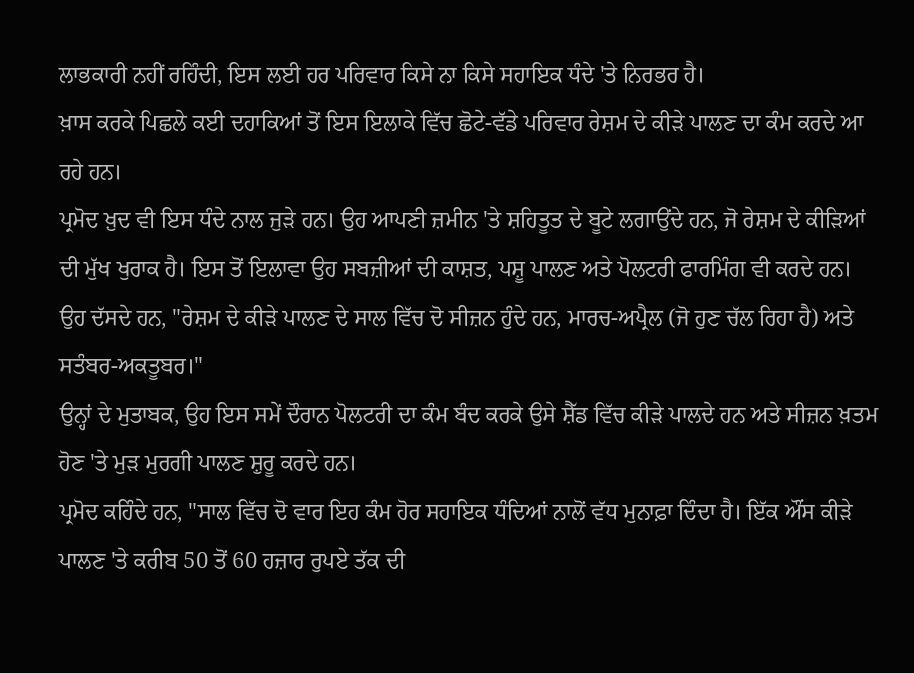ਲਾਭਕਾਰੀ ਨਹੀਂ ਰਹਿੰਦੀ, ਇਸ ਲਈ ਹਰ ਪਰਿਵਾਰ ਕਿਸੇ ਨਾ ਕਿਸੇ ਸਹਾਇਕ ਧੰਦੇ 'ਤੇ ਨਿਰਭਰ ਹੈ।
ਖ਼ਾਸ ਕਰਕੇ ਪਿਛਲੇ ਕਈ ਦਹਾਕਿਆਂ ਤੋਂ ਇਸ ਇਲਾਕੇ ਵਿੱਚ ਛੋਟੇ-ਵੱਡੇ ਪਰਿਵਾਰ ਰੇਸ਼ਮ ਦੇ ਕੀੜੇ ਪਾਲਣ ਦਾ ਕੰਮ ਕਰਦੇ ਆ ਰਹੇ ਹਨ।
ਪ੍ਰਮੋਦ ਖ਼ੁਦ ਵੀ ਇਸ ਧੰਦੇ ਨਾਲ ਜੁੜੇ ਹਨ। ਉਹ ਆਪਣੀ ਜ਼ਮੀਨ 'ਤੇ ਸ਼ਹਿਤੂਤ ਦੇ ਬੂਟੇ ਲਗਾਉਂਦੇ ਹਨ, ਜੋ ਰੇਸ਼ਮ ਦੇ ਕੀੜਿਆਂ ਦੀ ਮੁੱਖ ਖੁਰਾਕ ਹੈ। ਇਸ ਤੋਂ ਇਲਾਵਾ ਉਹ ਸਬਜ਼ੀਆਂ ਦੀ ਕਾਸ਼ਤ, ਪਸ਼ੂ ਪਾਲਣ ਅਤੇ ਪੋਲਟਰੀ ਫਾਰਮਿੰਗ ਵੀ ਕਰਦੇ ਹਨ।
ਉਹ ਦੱਸਦੇ ਹਨ, "ਰੇਸ਼ਮ ਦੇ ਕੀੜੇ ਪਾਲਣ ਦੇ ਸਾਲ ਵਿੱਚ ਦੋ ਸੀਜ਼ਨ ਹੁੰਦੇ ਹਨ, ਮਾਰਚ-ਅਪ੍ਰੈਲ (ਜੋ ਹੁਣ ਚੱਲ ਰਿਹਾ ਹੈ) ਅਤੇ ਸਤੰਬਰ-ਅਕਤੂਬਰ।"
ਉਨ੍ਹਾਂ ਦੇ ਮੁਤਾਬਕ, ਉਹ ਇਸ ਸਮੇਂ ਦੌਰਾਨ ਪੋਲਟਰੀ ਦਾ ਕੰਮ ਬੰਦ ਕਰਕੇ ਉਸੇ ਸ਼ੈੱਡ ਵਿੱਚ ਕੀੜੇ ਪਾਲਦੇ ਹਨ ਅਤੇ ਸੀਜ਼ਨ ਖ਼ਤਮ ਹੋਣ 'ਤੇ ਮੁੜ ਮੁਰਗੀ ਪਾਲਣ ਸ਼ੁਰੂ ਕਰਦੇ ਹਨ।
ਪ੍ਰਮੋਦ ਕਹਿੰਦੇ ਹਨ, "ਸਾਲ ਵਿੱਚ ਦੋ ਵਾਰ ਇਹ ਕੰਮ ਹੋਰ ਸਹਾਇਕ ਧੰਦਿਆਂ ਨਾਲੋਂ ਵੱਧ ਮੁਨਾਫ਼ਾ ਦਿੰਦਾ ਹੈ। ਇੱਕ ਔਂਸ ਕੀੜੇ ਪਾਲਣ 'ਤੇ ਕਰੀਬ 50 ਤੋਂ 60 ਹਜ਼ਾਰ ਰੁਪਏ ਤੱਕ ਦੀ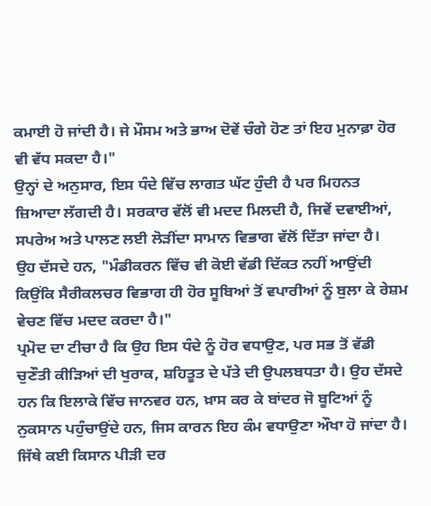ਕਮਾਈ ਹੋ ਜਾਂਦੀ ਹੈ। ਜੇ ਮੌਸਮ ਅਤੇ ਭਾਅ ਦੋਵੇਂ ਚੰਗੇ ਹੋਣ ਤਾਂ ਇਹ ਮੁਨਾਫ਼ਾ ਹੋਰ ਵੀ ਵੱਧ ਸਕਦਾ ਹੈ।"
ਉਨ੍ਹਾਂ ਦੇ ਅਨੁਸਾਰ, ਇਸ ਧੰਦੇ ਵਿੱਚ ਲਾਗਤ ਘੱਟ ਹੁੰਦੀ ਹੈ ਪਰ ਮਿਹਨਤ ਜ਼ਿਆਦਾ ਲੱਗਦੀ ਹੈ। ਸਰਕਾਰ ਵੱਲੋਂ ਵੀ ਮਦਦ ਮਿਲਦੀ ਹੈ, ਜਿਵੇਂ ਦਵਾਈਆਂ, ਸਪਰੇਅ ਅਤੇ ਪਾਲਣ ਲਈ ਲੋੜੀਂਦਾ ਸਾਮਾਨ ਵਿਭਾਗ ਵੱਲੋਂ ਦਿੱਤਾ ਜਾਂਦਾ ਹੈ।
ਉਹ ਦੱਸਦੇ ਹਨ, "ਮੰਡੀਕਰਨ ਵਿੱਚ ਵੀ ਕੋਈ ਵੱਡੀ ਦਿੱਕਤ ਨਹੀਂ ਆਉਂਦੀ ਕਿਉਂਕਿ ਸੈਰੀਕਲਚਰ ਵਿਭਾਗ ਹੀ ਹੋਰ ਸੂਬਿਆਂ ਤੋਂ ਵਪਾਰੀਆਂ ਨੂੰ ਬੁਲਾ ਕੇ ਰੇਸ਼ਮ ਵੇਚਣ ਵਿੱਚ ਮਦਦ ਕਰਦਾ ਹੈ।"
ਪ੍ਰਮੋਦ ਦਾ ਟੀਚਾ ਹੈ ਕਿ ਉਹ ਇਸ ਧੰਦੇ ਨੂੰ ਹੋਰ ਵਧਾਉਣ, ਪਰ ਸਭ ਤੋਂ ਵੱਡੀ ਚੁਣੌਤੀ ਕੀੜਿਆਂ ਦੀ ਖੁਰਾਕ, ਸ਼ਹਿਤੂਤ ਦੇ ਪੱਤੇ ਦੀ ਉਪਲਬਧਤਾ ਹੈ। ਉਹ ਦੱਸਦੇ ਹਨ ਕਿ ਇਲਾਕੇ ਵਿੱਚ ਜਾਨਵਰ ਹਨ, ਖ਼ਾਸ ਕਰ ਕੇ ਬਾਂਦਰ ਜੋ ਬੂਟਿਆਂ ਨੂੰ ਨੁਕਸਾਨ ਪਹੁੰਚਾਉਂਦੇ ਹਨ, ਜਿਸ ਕਾਰਨ ਇਹ ਕੰਮ ਵਧਾਉਣਾ ਔਖਾ ਹੋ ਜਾਂਦਾ ਹੈ।
ਜਿੱਥੇ ਕਈ ਕਿਸਾਨ ਪੀੜੀ ਦਰ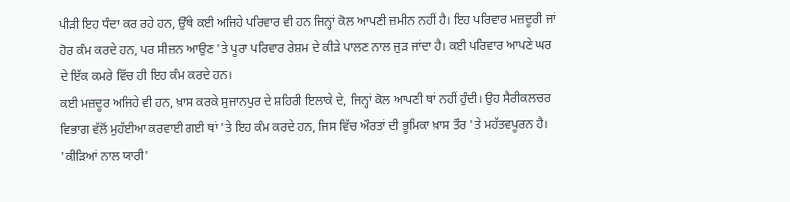ਪੀੜੀ ਇਹ ਧੰਦਾ ਕਰ ਰਹੇ ਹਨ, ਉੱਥੇ ਕਈ ਅਜਿਹੇ ਪਰਿਵਾਰ ਵੀ ਹਨ ਜਿਨ੍ਹਾਂ ਕੋਲ ਆਪਣੀ ਜ਼ਮੀਨ ਨਹੀਂ ਹੈ। ਇਹ ਪਰਿਵਾਰ ਮਜ਼ਦੂਰੀ ਜਾਂ ਹੋਰ ਕੰਮ ਕਰਦੇ ਹਨ, ਪਰ ਸੀਜ਼ਨ ਆਉਣ 'ਤੇ ਪੂਰਾ ਪਰਿਵਾਰ ਰੇਸ਼ਮ ਦੇ ਕੀੜੇ ਪਾਲਣ ਨਾਲ ਜੁੜ ਜਾਂਦਾ ਹੈ। ਕਈ ਪਰਿਵਾਰ ਆਪਣੇ ਘਰ ਦੇ ਇੱਕ ਕਮਰੇ ਵਿੱਚ ਹੀ ਇਹ ਕੰਮ ਕਰਦੇ ਹਨ।
ਕਈ ਮਜ਼ਦੂਰ ਅਜਿਹੇ ਵੀ ਹਨ, ਖ਼ਾਸ ਕਰਕੇ ਸੁਜਾਨਪੁਰ ਦੇ ਸ਼ਹਿਰੀ ਇਲਾਕੇ ਦੇ, ਜਿਨ੍ਹਾਂ ਕੋਲ ਆਪਣੀ ਥਾਂ ਨਹੀਂ ਹੁੰਦੀ। ਉਹ ਸੈਰੀਕਲਚਰ ਵਿਭਾਗ ਵੱਲੋਂ ਮੁਹੱਈਆ ਕਰਵਾਈ ਗਈ ਥਾਂ 'ਤੇ ਇਹ ਕੰਮ ਕਰਦੇ ਹਨ, ਜਿਸ ਵਿੱਚ ਔਰਤਾਂ ਦੀ ਭੂਮਿਕਾ ਖ਼ਾਸ ਤੌਰ 'ਤੇ ਮਹੱਤਵਪੂਰਨ ਹੈ।
'ਕੀੜਿਆਂ ਨਾਲ ਯਾਰੀ'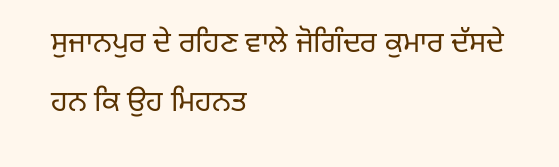ਸੁਜਾਨਪੁਰ ਦੇ ਰਹਿਣ ਵਾਲੇ ਜੋਗਿੰਦਰ ਕੁਮਾਰ ਦੱਸਦੇ ਹਨ ਕਿ ਉਹ ਮਿਹਨਤ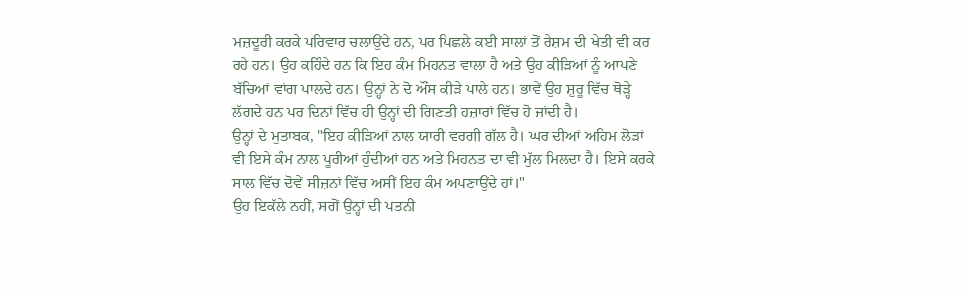ਮਜ਼ਦੂਰੀ ਕਰਕੇ ਪਰਿਵਾਰ ਚਲਾਉਂਦੇ ਹਨ, ਪਰ ਪਿਛਲੇ ਕਈ ਸਾਲਾਂ ਤੋਂ ਰੇਸ਼ਮ ਦੀ ਖੇਤੀ ਵੀ ਕਰ ਰਹੇ ਹਨ। ਉਹ ਕਹਿੰਦੇ ਹਨ ਕਿ ਇਹ ਕੰਮ ਮਿਹਨਤ ਵਾਲਾ ਹੈ ਅਤੇ ਉਹ ਕੀੜਿਆਂ ਨੂੰ ਆਪਣੇ ਬੱਚਿਆਂ ਵਾਂਗ ਪਾਲਦੇ ਹਨ। ਉਨ੍ਹਾਂ ਨੇ ਦੋ ਔਂਸ ਕੀੜੇ ਪਾਲੇ ਹਨ। ਭਾਵੇਂ ਉਹ ਸ਼ੁਰੂ ਵਿੱਚ ਥੋੜ੍ਹੇ ਲੱਗਦੇ ਹਨ ਪਰ ਦਿਨਾਂ ਵਿੱਚ ਹੀ ਉਨ੍ਹਾਂ ਦੀ ਗਿਣਤੀ ਹਜ਼ਾਰਾਂ ਵਿੱਚ ਹੋ ਜਾਂਦੀ ਹੈ।
ਉਨ੍ਹਾਂ ਦੇ ਮੁਤਾਬਕ, "ਇਹ ਕੀੜਿਆਂ ਨਾਲ ਯਾਰੀ ਵਰਗੀ ਗੱਲ ਹੈ। ਘਰ ਦੀਆਂ ਅਹਿਮ ਲੋੜਾਂ ਵੀ ਇਸੇ ਕੰਮ ਨਾਲ ਪੂਰੀਆਂ ਹੁੰਦੀਆਂ ਹਨ ਅਤੇ ਮਿਹਨਤ ਦਾ ਵੀ ਮੁੱਲ ਮਿਲਦਾ ਹੈ। ਇਸੇ ਕਰਕੇ ਸਾਲ ਵਿੱਚ ਦੋਵੇਂ ਸੀਜ਼ਨਾਂ ਵਿੱਚ ਅਸੀਂ ਇਹ ਕੰਮ ਅਪਣਾਉਂਦੇ ਹਾਂ।"
ਉਹ ਇਕੱਲੇ ਨਹੀਂ, ਸਗੋਂ ਉਨ੍ਹਾਂ ਦੀ ਪਤਨੀ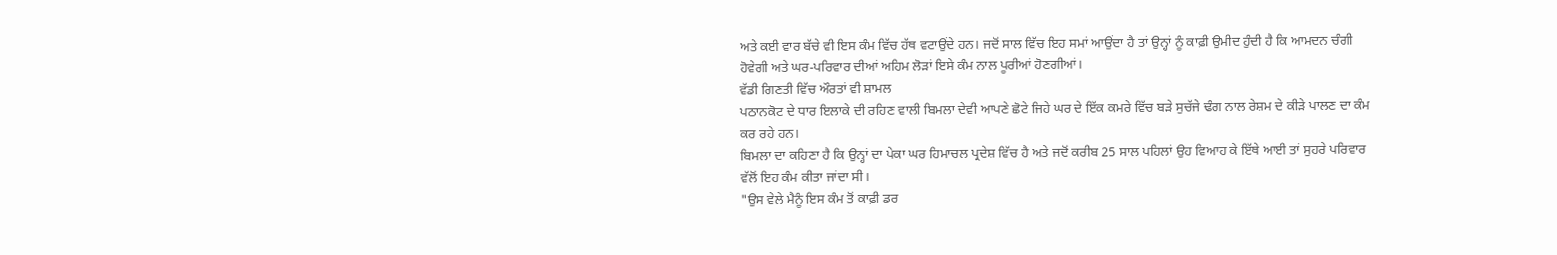ਅਤੇ ਕਈ ਵਾਰ ਬੱਚੇ ਵੀ ਇਸ ਕੰਮ ਵਿੱਚ ਹੱਥ ਵਟਾਉਂਦੇ ਹਨ। ਜਦੋਂ ਸਾਲ ਵਿੱਚ ਇਹ ਸਮਾਂ ਆਉਂਦਾ ਹੈ ਤਾਂ ਉਨ੍ਹਾਂ ਨੂੰ ਕਾਫ਼ੀ ਉਮੀਦ ਹੁੰਦੀ ਹੈ ਕਿ ਆਮਦਨ ਚੰਗੀ ਹੋਵੇਗੀ ਅਤੇ ਘਰ-ਪਰਿਵਾਰ ਦੀਆਂ ਅਹਿਮ ਲੋੜਾਂ ਇਸੇ ਕੰਮ ਨਾਲ ਪੂਰੀਆਂ ਹੋਣਗੀਆਂ।
ਵੱਡੀ ਗਿਣਤੀ ਵਿੱਚ ਔਰਤਾਂ ਵੀ ਸ਼ਾਮਲ
ਪਠਾਨਕੋਟ ਦੇ ਧਾਰ ਇਲਾਕੇ ਦੀ ਰਹਿਣ ਵਾਲੀ ਬਿਮਲਾ ਦੇਵੀ ਆਪਣੇ ਛੋਟੇ ਜਿਹੇ ਘਰ ਦੇ ਇੱਕ ਕਮਰੇ ਵਿੱਚ ਬੜੇ ਸੁਚੱਜੇ ਢੰਗ ਨਾਲ ਰੇਸ਼ਮ ਦੇ ਕੀੜੇ ਪਾਲਣ ਦਾ ਕੰਮ ਕਰ ਰਹੇ ਹਨ।
ਬਿਮਲਾ ਦਾ ਕਹਿਣਾ ਹੈ ਕਿ ਉਨ੍ਹਾਂ ਦਾ ਪੇਕਾ ਘਰ ਹਿਮਾਚਲ ਪ੍ਰਦੇਸ਼ ਵਿੱਚ ਹੈ ਅਤੇ ਜਦੋਂ ਕਰੀਬ 25 ਸਾਲ ਪਹਿਲਾਂ ਉਹ ਵਿਆਹ ਕੇ ਇੱਥੇ ਆਈ ਤਾਂ ਸੁਹਰੇ ਪਰਿਵਾਰ ਵੱਲੋਂ ਇਹ ਕੰਮ ਕੀਤਾ ਜਾਂਦਾ ਸੀ।
"ਉਸ ਵੇਲੇ ਮੈਨੂੰ ਇਸ ਕੰਮ ਤੋਂ ਕਾਫ਼ੀ ਡਰ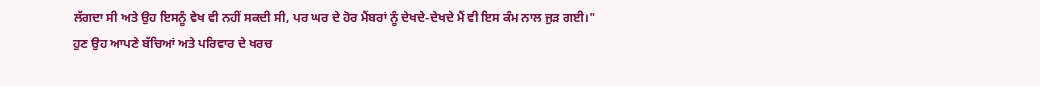ਲੱਗਦਾ ਸੀ ਅਤੇ ਉਹ ਇਸਨੂੰ ਵੇਖ ਵੀ ਨਹੀਂ ਸਕਦੀ ਸੀ, ਪਰ ਘਰ ਦੇ ਹੋਰ ਮੈਂਬਰਾਂ ਨੂੰ ਦੇਖਦੇ-ਦੇਖਦੇ ਮੈਂ ਵੀ ਇਸ ਕੰਮ ਨਾਲ ਜੁੜ ਗਈ।"
ਹੁਣ ਉਹ ਆਪਣੇ ਬੱਚਿਆਂ ਅਤੇ ਪਰਿਵਾਰ ਦੇ ਖਰਚ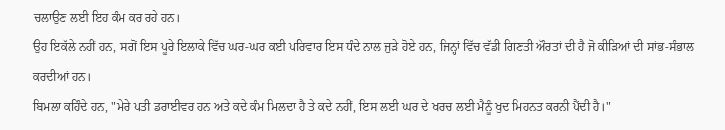ਚਲਾਉਣ ਲਈ ਇਹ ਕੰਮ ਕਰ ਰਹੇ ਹਨ।
ਉਹ ਇਕੱਲੇ ਨਹੀਂ ਹਨ, ਸਗੋਂ ਇਸ ਪੂਰੇ ਇਲਾਕੇ ਵਿੱਚ ਘਰ-ਘਰ ਕਈ ਪਰਿਵਾਰ ਇਸ ਧੰਦੇ ਨਾਲ ਜੁੜੇ ਹੋਏ ਹਨ, ਜਿਨ੍ਹਾਂ ਵਿੱਚ ਵੱਡੀ ਗਿਣਤੀ ਔਰਤਾਂ ਦੀ ਹੈ ਜੋ ਕੀੜਿਆਂ ਦੀ ਸਾਂਭ-ਸੰਭਾਲ ਕਰਦੀਆਂ ਹਨ।
ਬਿਮਲਾ ਕਹਿੰਦੇ ਹਨ, "ਮੇਰੇ ਪਤੀ ਡਰਾਈਵਰ ਹਨ ਅਤੇ ਕਦੇ ਕੰਮ ਮਿਲਦਾ ਹੈ ਤੇ ਕਦੇ ਨਹੀਂ, ਇਸ ਲਈ ਘਰ ਦੇ ਖਰਚ ਲਈ ਮੈਨੂੰ ਖੁਦ ਮਿਹਨਤ ਕਰਨੀ ਪੈਂਦੀ ਹੈ।"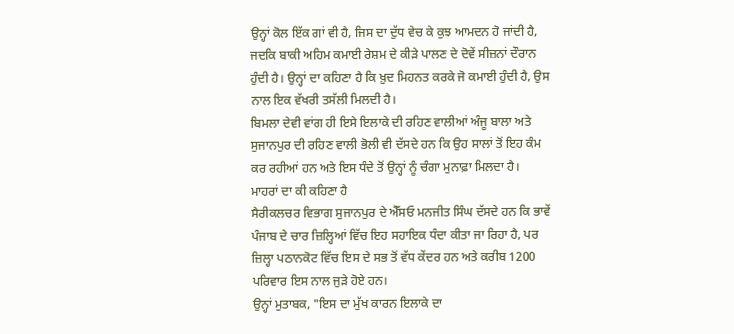ਉਨ੍ਹਾਂ ਕੋਲ ਇੱਕ ਗਾਂ ਵੀ ਹੈ, ਜਿਸ ਦਾ ਦੁੱਧ ਵੇਚ ਕੇ ਕੁਝ ਆਮਦਨ ਹੋ ਜਾਂਦੀ ਹੈ, ਜਦਕਿ ਬਾਕੀ ਅਹਿਮ ਕਮਾਈ ਰੇਸ਼ਮ ਦੇ ਕੀੜੇ ਪਾਲਣ ਦੇ ਦੋਵੇਂ ਸੀਜ਼ਨਾਂ ਦੌਰਾਨ ਹੁੰਦੀ ਹੈ। ਉਨ੍ਹਾਂ ਦਾ ਕਹਿਣਾ ਹੈ ਕਿ ਖ਼ੁਦ ਮਿਹਨਤ ਕਰਕੇ ਜੋ ਕਮਾਈ ਹੁੰਦੀ ਹੈ, ਉਸ ਨਾਲ ਇਕ ਵੱਖਰੀ ਤਸੱਲੀ ਮਿਲਦੀ ਹੈ।
ਬਿਮਲਾ ਦੇਵੀ ਵਾਂਗ ਹੀ ਇਸੇ ਇਲਾਕੇ ਦੀ ਰਹਿਣ ਵਾਲੀਆਂ ਅੰਜੂ ਬਾਲਾ ਅਤੇ ਸੁਜਾਨਪੁਰ ਦੀ ਰਹਿਣ ਵਾਲੀ ਭੋਲੀ ਵੀ ਦੱਸਦੇ ਹਨ ਕਿ ਉਹ ਸਾਲਾਂ ਤੋਂ ਇਹ ਕੰਮ ਕਰ ਰਹੀਆਂ ਹਨ ਅਤੇ ਇਸ ਧੰਦੇ ਤੋਂ ਉਨ੍ਹਾਂ ਨੂੰ ਚੰਗਾ ਮੁਨਾਫ਼ਾ ਮਿਲਦਾ ਹੈ।
ਮਾਹਰਾਂ ਦਾ ਕੀ ਕਹਿਣਾ ਹੈ
ਸੈਰੀਕਲਚਰ ਵਿਭਾਗ ਸੁਜਾਨਪੁਰ ਦੇ ਐੱਸਓ ਮਨਜੀਤ ਸਿੰਘ ਦੱਸਦੇ ਹਨ ਕਿ ਭਾਵੇਂ ਪੰਜਾਬ ਦੇ ਚਾਰ ਜ਼ਿਲ੍ਹਿਆਂ ਵਿੱਚ ਇਹ ਸਹਾਇਕ ਧੰਦਾ ਕੀਤਾ ਜਾ ਰਿਹਾ ਹੈ, ਪਰ ਜ਼ਿਲ੍ਹਾ ਪਠਾਨਕੋਟ ਵਿੱਚ ਇਸ ਦੇ ਸਭ ਤੋਂ ਵੱਧ ਕੇਂਦਰ ਹਨ ਅਤੇ ਕਰੀਬ 1200 ਪਰਿਵਾਰ ਇਸ ਨਾਲ ਜੁੜੇ ਹੋਏ ਹਨ।
ਉਨ੍ਹਾਂ ਮੁਤਾਬਕ, "ਇਸ ਦਾ ਮੁੱਖ ਕਾਰਨ ਇਲਾਕੇ ਦਾ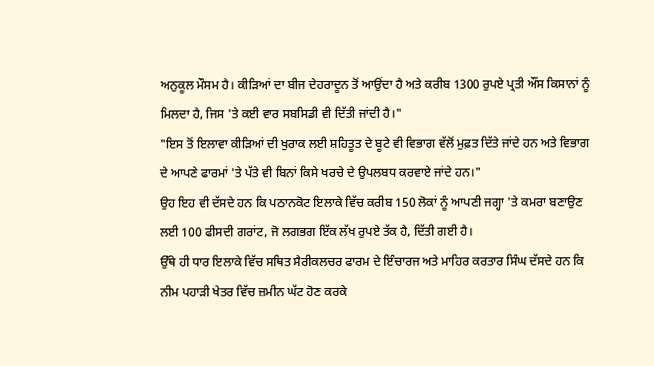ਅਨੁਕੂਲ ਮੌਸਮ ਹੈ। ਕੀੜਿਆਂ ਦਾ ਬੀਜ ਦੇਹਰਾਦੂਨ ਤੋਂ ਆਉਂਦਾ ਹੈ ਅਤੇ ਕਰੀਬ 1300 ਰੁਪਏ ਪ੍ਰਤੀ ਔਂਸ ਕਿਸਾਨਾਂ ਨੂੰ ਮਿਲਦਾ ਹੈ, ਜਿਸ 'ਤੇ ਕਈ ਵਾਰ ਸਬਸਿਡੀ ਵੀ ਦਿੱਤੀ ਜਾਂਦੀ ਹੈ।"
"ਇਸ ਤੋਂ ਇਲਾਵਾ ਕੀੜਿਆਂ ਦੀ ਖੁਰਾਕ ਲਈ ਸ਼ਹਿਤੂਤ ਦੇ ਬੂਟੇ ਵੀ ਵਿਭਾਗ ਵੱਲੋਂ ਮੁਫ਼ਤ ਦਿੱਤੇ ਜਾਂਦੇ ਹਨ ਅਤੇ ਵਿਭਾਗ ਦੇ ਆਪਣੇ ਫਾਰਮਾਂ 'ਤੇ ਪੱਤੇ ਵੀ ਬਿਨਾਂ ਕਿਸੇ ਖਰਚੇ ਦੇ ਉਪਲਬਧ ਕਰਵਾਏ ਜਾਂਦੇ ਹਨ।"
ਉਹ ਇਹ ਵੀ ਦੱਸਦੇ ਹਨ ਕਿ ਪਠਾਨਕੋਟ ਇਲਾਕੇ ਵਿੱਚ ਕਰੀਬ 150 ਲੋਕਾਂ ਨੂੰ ਆਪਣੀ ਜਗ੍ਹਾ 'ਤੇ ਕਮਰਾ ਬਣਾਉਣ ਲਈ 100 ਫੀਸਦੀ ਗਰਾਂਟ, ਜੋ ਲਗਭਗ ਇੱਕ ਲੱਖ ਰੁਪਏ ਤੱਕ ਹੈ, ਦਿੱਤੀ ਗਈ ਹੈ।
ਉੱਥੇ ਹੀ ਧਾਰ ਇਲਾਕੇ ਵਿੱਚ ਸਥਿਤ ਸੈਰੀਕਲਚਰ ਫਾਰਮ ਦੇ ਇੰਚਾਰਜ ਅਤੇ ਮਾਹਿਰ ਕਰਤਾਰ ਸਿੰਘ ਦੱਸਦੇ ਹਨ ਕਿ ਨੀਮ ਪਹਾੜੀ ਖੇਤਰ ਵਿੱਚ ਜ਼ਮੀਨ ਘੱਟ ਹੋਣ ਕਰਕੇ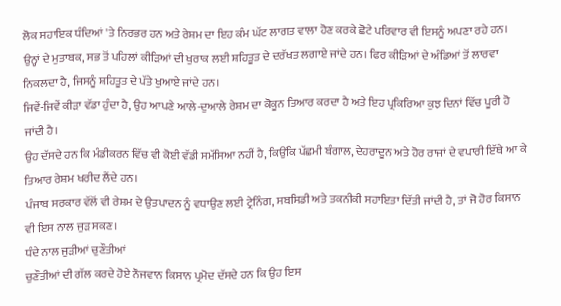ਲੋਕ ਸਹਾਇਕ ਧੰਦਿਆਂ 'ਤੇ ਨਿਰਭਰ ਹਨ ਅਤੇ ਰੇਸ਼ਮ ਦਾ ਇਹ ਕੰਮ ਘੱਟ ਲਾਗਤ ਵਾਲਾ ਹੋਣ ਕਰਕੇ ਛੋਟੇ ਪਰਿਵਾਰ ਵੀ ਇਸਨੂੰ ਅਪਣਾ ਰਹੇ ਹਨ।
ਉਨ੍ਹਾਂ ਦੇ ਮੁਤਾਬਕ, ਸਭ ਤੋਂ ਪਹਿਲਾਂ ਕੀੜਿਆਂ ਦੀ ਖੁਰਾਕ ਲਈ ਸ਼ਹਿਤੂਤ ਦੇ ਦਰੱਖਤ ਲਗਾਏ ਜਾਂਦੇ ਹਨ। ਫਿਰ ਕੀੜਿਆਂ ਦੇ ਅੰਡਿਆਂ ਤੋਂ ਲਾਰਵਾ ਨਿਕਲਦਾ ਹੈ, ਜਿਸਨੂੰ ਸ਼ਹਿਤੂਤ ਦੇ ਪੱਤੇ ਖੁਆਏ ਜਾਂਦੇ ਹਨ।
ਜਿਵੇਂ-ਜਿਵੇਂ ਕੀੜਾ ਵੱਡਾ ਹੁੰਦਾ ਹੈ, ਉਹ ਆਪਣੇ ਆਲੇ-ਦੁਆਲੇ ਰੇਸ਼ਮ ਦਾ ਕੋਕੂਨ ਤਿਆਰ ਕਰਦਾ ਹੈ ਅਤੇ ਇਹ ਪ੍ਰਕਿਰਿਆ ਕੁਝ ਦਿਨਾਂ ਵਿੱਚ ਪੂਰੀ ਹੋ ਜਾਂਦੀ ਹੈ।
ਉਹ ਦੱਸਦੇ ਹਨ ਕਿ ਮੰਡੀਕਰਨ ਵਿੱਚ ਵੀ ਕੋਈ ਵੱਡੀ ਸਮੱਸਿਆ ਨਹੀਂ ਹੈ, ਕਿਉਂਕਿ ਪੱਛਮੀ ਬੰਗਾਲ, ਦੇਹਰਾਦੂਨ ਅਤੇ ਹੋਰ ਰਾਜਾਂ ਦੇ ਵਪਾਰੀ ਇੱਥੇ ਆ ਕੇ ਤਿਆਰ ਰੇਸ਼ਮ ਖਰੀਦ ਲੈਂਦੇ ਹਨ।
ਪੰਜਾਬ ਸਰਕਾਰ ਵੱਲੋਂ ਵੀ ਰੇਸ਼ਮ ਦੇ ਉਤਪਾਦਨ ਨੂੰ ਵਧਾਉਣ ਲਈ ਟ੍ਰੇਨਿੰਗ, ਸਬਸਿਡੀ ਅਤੇ ਤਕਨੀਕੀ ਸਹਾਇਤਾ ਦਿੱਤੀ ਜਾਂਦੀ ਹੈ, ਤਾਂ ਜੋ ਹੋਰ ਕਿਸਾਨ ਵੀ ਇਸ ਨਾਲ ਜੁੜ ਸਕਣ।
ਧੰਦੇ ਨਾਲ ਜੁੜੀਆਂ ਚੁਣੌਤੀਆਂ
ਚੁਣੌਤੀਆਂ ਦੀ ਗੱਲ ਕਰਦੇ ਹੋਏ ਨੌਜਵਾਨ ਕਿਸਾਨ ਪ੍ਰਮੋਦ ਦੱਸਦੇ ਹਨ ਕਿ ਉਹ ਇਸ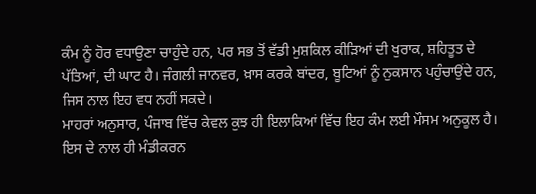ਕੰਮ ਨੂੰ ਹੋਰ ਵਧਾਉਣਾ ਚਾਹੁੰਦੇ ਹਨ, ਪਰ ਸਭ ਤੋਂ ਵੱਡੀ ਮੁਸ਼ਕਿਲ ਕੀੜਿਆਂ ਦੀ ਖੁਰਾਕ, ਸ਼ਹਿਤੂਤ ਦੇ ਪੱਤਿਆਂ, ਦੀ ਘਾਟ ਹੈ। ਜੰਗਲੀ ਜਾਨਵਰ, ਖ਼ਾਸ ਕਰਕੇ ਬਾਂਦਰ, ਬੂਟਿਆਂ ਨੂੰ ਨੁਕਸਾਨ ਪਹੁੰਚਾਉਂਦੇ ਹਨ, ਜਿਸ ਨਾਲ ਇਹ ਵਧ ਨਹੀਂ ਸਕਦੇ।
ਮਾਹਰਾਂ ਅਨੁਸਾਰ, ਪੰਜਾਬ ਵਿੱਚ ਕੇਵਲ ਕੁਝ ਹੀ ਇਲਾਕਿਆਂ ਵਿੱਚ ਇਹ ਕੰਮ ਲਈ ਮੌਸਮ ਅਨੁਕੂਲ ਹੈ।
ਇਸ ਦੇ ਨਾਲ ਹੀ ਮੰਡੀਕਰਨ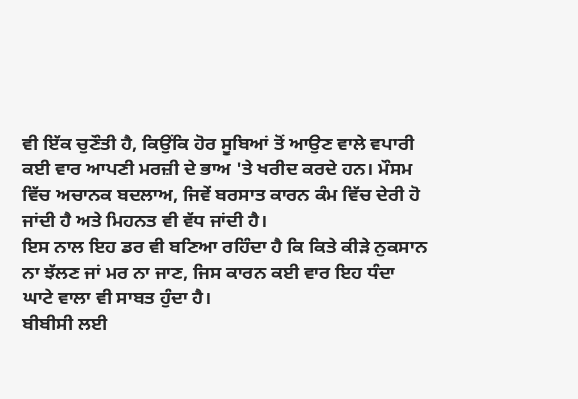ਵੀ ਇੱਕ ਚੁਣੌਤੀ ਹੈ, ਕਿਉਂਕਿ ਹੋਰ ਸੂਬਿਆਂ ਤੋਂ ਆਉਣ ਵਾਲੇ ਵਪਾਰੀ ਕਈ ਵਾਰ ਆਪਣੀ ਮਰਜ਼ੀ ਦੇ ਭਾਅ 'ਤੇ ਖਰੀਦ ਕਰਦੇ ਹਨ। ਮੌਸਮ ਵਿੱਚ ਅਚਾਨਕ ਬਦਲਾਅ, ਜਿਵੇਂ ਬਰਸਾਤ ਕਾਰਨ ਕੰਮ ਵਿੱਚ ਦੇਰੀ ਹੋ ਜਾਂਦੀ ਹੈ ਅਤੇ ਮਿਹਨਤ ਵੀ ਵੱਧ ਜਾਂਦੀ ਹੈ।
ਇਸ ਨਾਲ ਇਹ ਡਰ ਵੀ ਬਣਿਆ ਰਹਿੰਦਾ ਹੈ ਕਿ ਕਿਤੇ ਕੀੜੇ ਨੁਕਸਾਨ ਨਾ ਝੱਲਣ ਜਾਂ ਮਰ ਨਾ ਜਾਣ, ਜਿਸ ਕਾਰਨ ਕਈ ਵਾਰ ਇਹ ਧੰਦਾ ਘਾਟੇ ਵਾਲਾ ਵੀ ਸਾਬਤ ਹੁੰਦਾ ਹੈ।
ਬੀਬੀਸੀ ਲਈ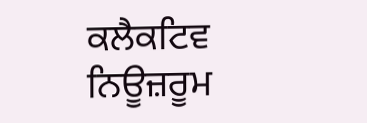ਕਲੈਕਟਿਵ ਨਿਊਜ਼ਰੂਮ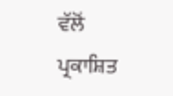ਵੱਲੋਂ ਪ੍ਰਕਾਸ਼ਿਤ